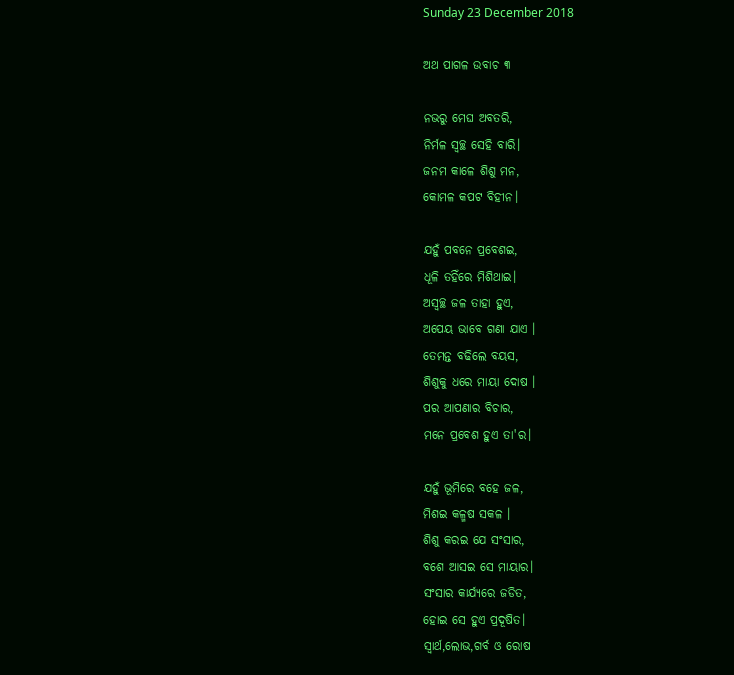Sunday 23 December 2018

ଅଥ ପାଗଳ ଉବାଚ ୩

ନଭରୁ ମେଘ ଅବତରି,
ନିର୍ମଳ ସ୍ଵଚ୍ଛ ସେହି ବାରି।
ଜନମ କାଳେ ଶିଶୁ ମନ,
କୋମଳ କପଟ ବିହୀନ।

ଯହୁଁ ପବନେ ପ୍ରବେଶଇ,
ଧୂଳି ତହିଁରେ ମିଶିଥାଇ।
ଅସ୍ଵଚ୍ଛ ଜଳ ତାହା ହୁଏ,
ଅପେୟ ଭାବେ ଗଣା ଯାଏ ।
ତେମନ୍ତ ବଢିଲେ ବୟସ,
ଶିଶୁକୁ ଧରେ ମାୟା ଦୋଷ ।
ପର ଆପଣାର ବିଚାର,
ମନେ ପ୍ରବେଶ ହୁଏ ତା'ର।

ଯହୁଁ ଭୂମିରେ ବହେ ଜଳ,
ମିଶଇ କଳ୍ମଷ ସକଳ ।
ଶିଶୁ କରଇ ଯେ ସଂସାର,
ବଶେ ଆସଇ ସେ ମାୟାର।
ସଂସାର କାର୍ଯ୍ୟରେ ଜଡିତ,
ହୋଇ ସେ ହୁଏ ପ୍ରଦୂଷିତ।
ସ୍ଵାର୍ଥ,ଲୋଭ,ଗର୍ବ ଓ ରୋଷ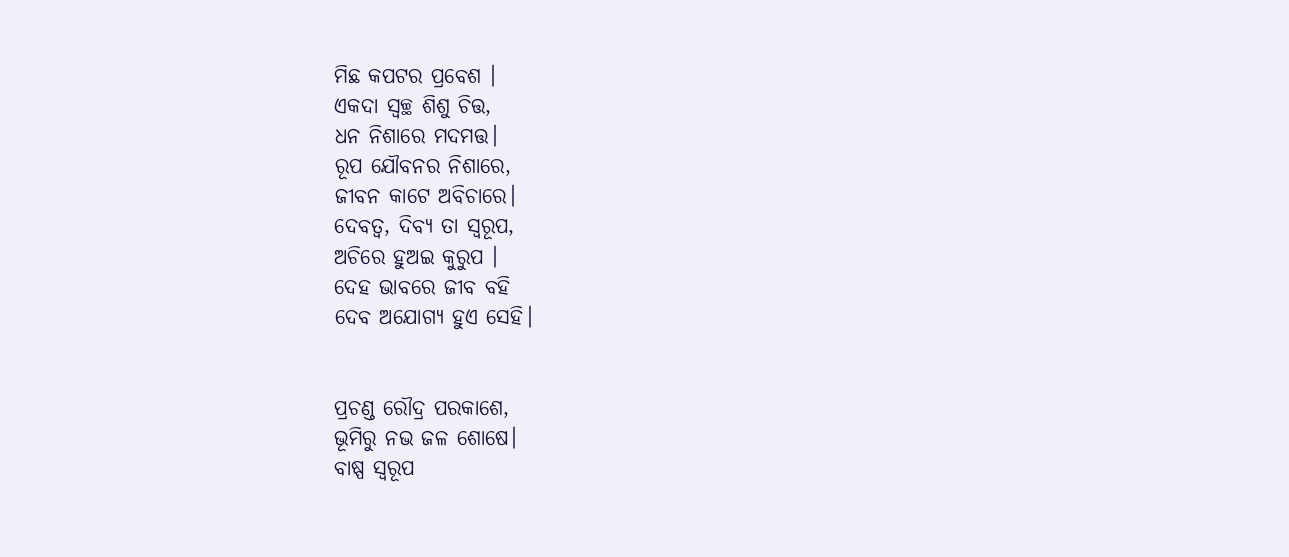ମିଛ କପଟର ପ୍ରବେଶ ।
ଏକଦା ସ୍ଵଚ୍ଛ ଶିଶୁ ଚିତ୍ତ,
ଧନ ନିଶାରେ ମଦମତ୍ତ।
ରୂପ ଯୌବନର ନିଶାରେ,
ଜୀବନ କାଟେ ଅବିଚାରେ।
ଦେବତ୍ଵ, ଦିବ୍ୟ ତା ସ୍ୱରୂପ,
ଅଚିରେ ହୁଅଇ କୁରୁପ ।
ଦେହ ଭାବରେ ଜୀବ ବହି
ଦେବ ଅଯୋଗ୍ୟ ହୁଏ ସେହି।


ପ୍ରଚଣ୍ଡ ରୌଦ୍ର ପରକାଶେ,
ଭୂମିରୁ ନଭ ଜଳ ଶୋଷେ।
ବାଷ୍ପ ସ୍ୱରୂପ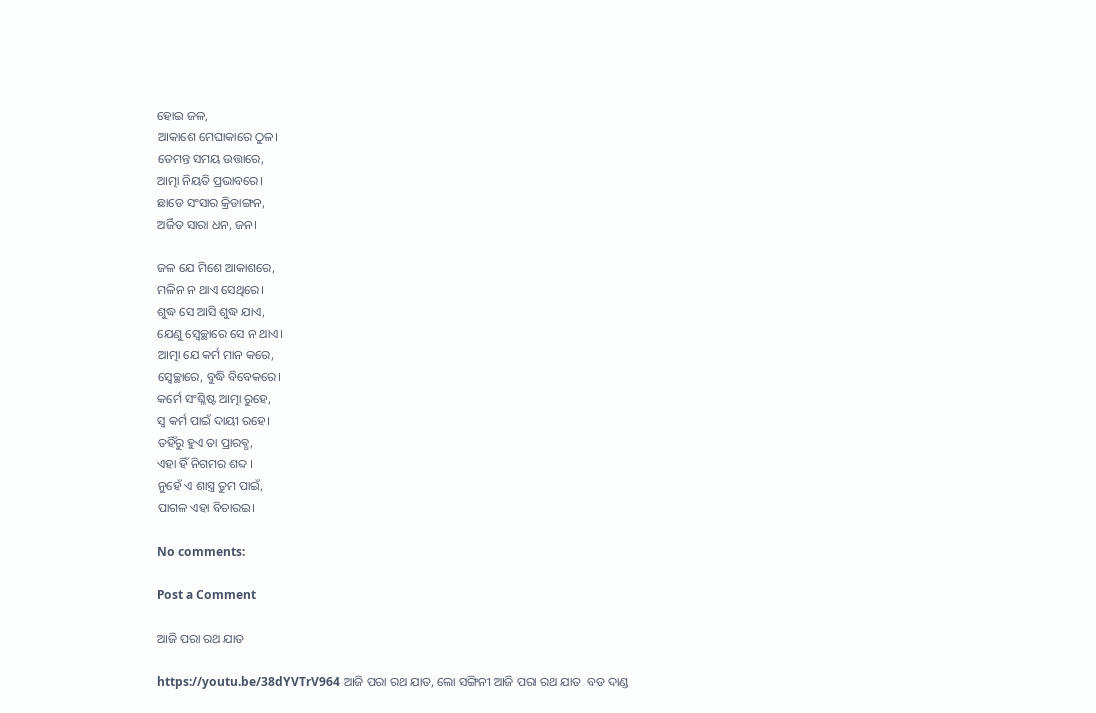ହୋଇ ଜଳ,
ଆକାଶେ ମେଘାକାରେ ଠୁଳ।
ତେମନ୍ତ ସମୟ ଉତ୍ତାରେ,
ଆତ୍ମା ନିୟତି ପ୍ରଭାବରେ।
ଛାଡେ ସଂସାର କ୍ରିଡାଙ୍ଗନ,
ଅର୍ଜିତ ସାରା ଧନ, ଜନ।

ଜଳ ଯେ ମିଶେ ଆକାଶରେ,
ମଳିନ ନ ଥାଏ ସେଥିରେ।
ଶୁଦ୍ଧ ସେ ଆସି ଶୁଦ୍ଧ ଯାଏ,
ଯେଣୁ ସ୍ଵେଚ୍ଛାରେ ସେ ନ ଥାଏ।
ଆତ୍ମା ଯେ କର୍ମ ମାନ କରେ,
ସ୍ଵେଚ୍ଛାରେ, ବୁଦ୍ଧି ବିବେକରେ।
କର୍ମେ ସଂଶ୍ଳିଷ୍ଟ ଆତ୍ମା ରୁହେ,
ସ୍ଵ କର୍ମ ପାଇଁ ଦାୟୀ ରହେ।
ତହିଁରୁ ହୁଏ ତା ପ୍ରାରବ୍ଧ,
ଏହା ହିଁ ନିଗମର ଶବ୍ଦ ।
ନୁହେଁ ଏ ଶାସ୍ତ୍ର ତୁମ ପାଇଁ,
ପାଗଳ ଏହା ବିଚାରଇ।

No comments:

Post a Comment

ଆଜି ପରା ରଥ ଯାତ

https://youtu.be/38dYVTrV964 ଆଜି ପରା ରଥ ଯାତ, ଲୋ ସଙ୍ଗିନୀ ଆଜି ପରା ରଥ ଯାତ  ବଡ ଦାଣ୍ଡ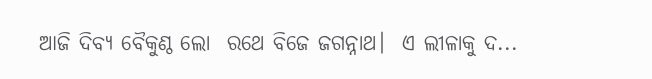ଆଜି ଦିବ୍ୟ ବୈକୁଣ୍ଠ ଲୋ  ରଥେ ବିଜେ ଜଗନ୍ନାଥ।  ଏ ଲୀଳାକୁ ଦ...